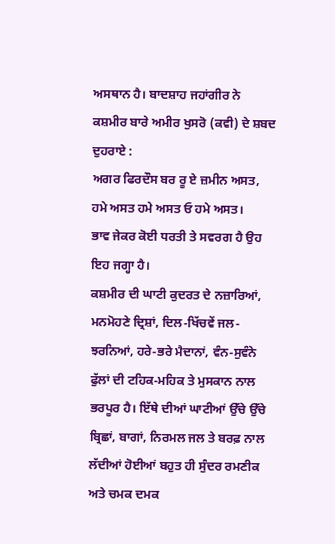ਅਸਥਾਨ ਹੈ। ਬਾਦਸ਼ਾਹ ਜਹਾਂਗੀਰ ਨੇ ਕਸ਼ਮੀਰ ਬਾਰੇ ਅਮੀਰ ਖੁਸਰੋ (ਕਵੀ) ਦੇ ਸ਼ਬਦ ਦੁਹਰਾਏ :
ਅਗਰ ਫਿਰਦੌਸ ਬਰ ਰੂ ਏ ਜ਼ਮੀਨ ਅਸਤ, ਹਮੇ ਅਸਤ ਹਮੇ ਅਸਤ ਓ ਹਮੇ ਅਸਤ।
ਭਾਵ ਜੇਕਰ ਕੋਈ ਧਰਤੀ ਤੇ ਸਵਰਗ ਹੈ ਉਹ ਇਹ ਜਗ੍ਹਾ ਹੈ।
ਕਸ਼ਮੀਰ ਦੀ ਘਾਟੀ ਕੁਦਰਤ ਦੇ ਨਜ਼ਾਰਿਆਂ, ਮਨਮੋਹਣੇ ਦ੍ਰਿਸ਼ਾਂ, ਦਿਲ-ਖਿੱਚਵੇਂ ਜਲ-ਝਰਨਿਆਂ, ਹਰੇ-ਭਰੇ ਮੈਦਾਨਾਂ, ਵੰਨ-ਸੁਵੰਨੇ ਫੁੱਲਾਂ ਦੀ ਟਹਿਕ-ਮਹਿਕ ਤੇ ਮੁਸਕਾਨ ਨਾਲ ਭਰਪੂਰ ਹੈ। ਇੱਥੇ ਦੀਆਂ ਘਾਟੀਆਂ ਉੱਚੇ ਉੱਚੇ ਬ੍ਰਿਛਾਂ, ਬਾਗਾਂ, ਨਿਰਮਲ ਜਲ ਤੇ ਬਰਫ਼ ਨਾਲ ਲੱਦੀਆਂ ਹੋਈਆਂ ਬਹੁਤ ਹੀ ਸੁੰਦਰ ਰਮਣੀਕ ਅਤੇ ਚਮਕ ਦਮਕ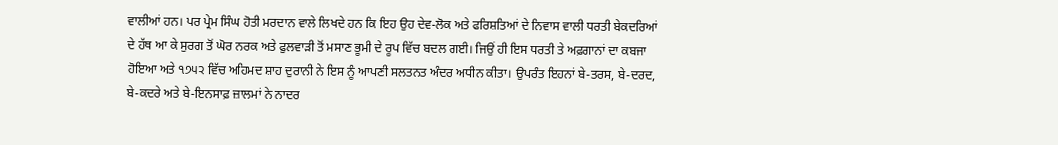ਵਾਲੀਆਂ ਹਨ। ਪਰ ਪ੍ਰੇਮ ਸਿੰਘ ਹੋਤੀ ਮਰਦਾਨ ਵਾਲੇ ਲਿਖਦੇ ਹਨ ਕਿ ਇਹ ਉਹ ਦੇਵ-ਲੋਕ ਅਤੇ ਫਰਿਸ਼ਤਿਆਂ ਦੇ ਨਿਵਾਸ ਵਾਲੀ ਧਰਤੀ ਬੇਕਦਰਿਆਂ ਦੇ ਹੱਥ ਆ ਕੇ ਸੁਰਗ ਤੋਂ ਘੋਰ ਨਰਕ ਅਤੇ ਫੁਲਵਾੜੀ ਤੋਂ ਮਸਾਣ ਭੂਮੀ ਦੇ ਰੂਪ ਵਿੱਚ ਬਦਲ ਗਈ। ਜਿਉਂ ਹੀ ਇਸ ਧਰਤੀ ਤੇ ਅਫ਼ਗਾਨਾਂ ਦਾ ਕਬਜਾ ਹੋਇਆ ਅਤੇ ੧੭੫੨ ਵਿੱਚ ਅਹਿਮਦ ਸ਼ਾਹ ਦੁਰਾਨੀ ਨੇ ਇਸ ਨੂੰ ਆਪਣੀ ਸਲਤਨਤ ਅੰਦਰ ਅਧੀਨ ਕੀਤਾ। ਉਪਰੰਤ ਇਹਨਾਂ ਬੇ-ਤਰਸ, ਬੇ-ਦਰਦ, ਬੇ-ਕਦਰੇ ਅਤੇ ਬੇ-ਇਨਸਾਫ਼ ਜ਼ਾਲਮਾਂ ਨੇ ਨਾਦਰ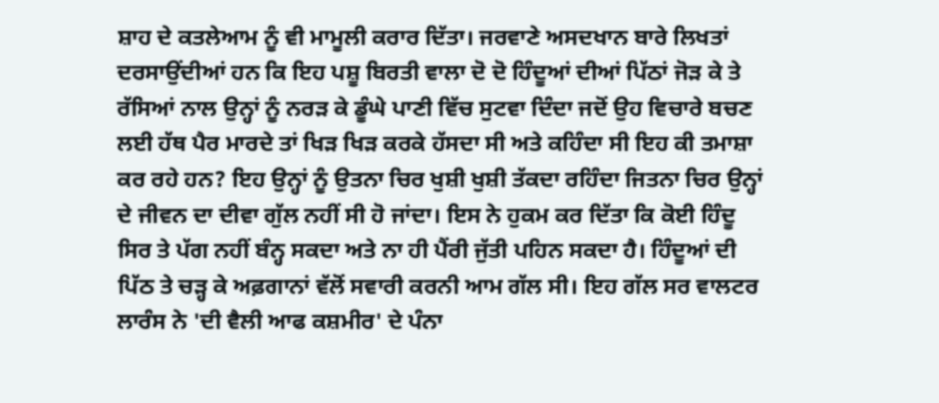ਸ਼ਾਹ ਦੇ ਕਤਲੇਆਮ ਨੂੰ ਵੀ ਮਾਮੂਲੀ ਕਰਾਰ ਦਿੱਤਾ। ਜਰਵਾਣੇ ਅਸਦਖਾਨ ਬਾਰੇ ਲਿਖਤਾਂ ਦਰਸਾਉਂਦੀਆਂ ਹਨ ਕਿ ਇਹ ਪਸ਼ੂ ਬਿਰਤੀ ਵਾਲਾ ਦੋ ਦੋ ਹਿੰਦੂਆਂ ਦੀਆਂ ਪਿੱਠਾਂ ਜੋੜ ਕੇ ਤੇ ਰੱਸਿਆਂ ਨਾਲ ਉਨ੍ਹਾਂ ਨੂੰ ਨਰੜ ਕੇ ਡੂੰਘੇ ਪਾਣੀ ਵਿੱਚ ਸੁਟਵਾ ਦਿੰਦਾ ਜਦੋਂ ਉਹ ਵਿਚਾਰੇ ਬਚਣ ਲਈ ਹੱਥ ਪੈਰ ਮਾਰਦੇ ਤਾਂ ਖਿੜ ਖਿੜ ਕਰਕੇ ਹੱਸਦਾ ਸੀ ਅਤੇ ਕਹਿੰਦਾ ਸੀ ਇਹ ਕੀ ਤਮਾਸ਼ਾ ਕਰ ਰਹੇ ਹਨ? ਇਹ ਉਨ੍ਹਾਂ ਨੂੰ ਉਤਨਾ ਚਿਰ ਖੁਸ਼ੀ ਖੁਸ਼ੀ ਤੱਕਦਾ ਰਹਿੰਦਾ ਜਿਤਨਾ ਚਿਰ ਉਨ੍ਹਾਂ ਦੇ ਜੀਵਨ ਦਾ ਦੀਵਾ ਗੁੱਲ ਨਹੀਂ ਸੀ ਹੋ ਜਾਂਦਾ। ਇਸ ਨੇ ਹੁਕਮ ਕਰ ਦਿੱਤਾ ਕਿ ਕੋਈ ਹਿੰਦੂ ਸਿਰ ਤੇ ਪੱਗ ਨਹੀਂ ਬੰਨ੍ਹ ਸਕਦਾ ਅਤੇ ਨਾ ਹੀ ਪੈਂਰੀ ਜੁੱਤੀ ਪਹਿਨ ਸਕਦਾ ਹੈ। ਹਿੰਦੂਆਂ ਦੀ ਪਿੱਠ ਤੇ ਚੜ੍ਹ ਕੇ ਅਫ਼ਗਾਨਾਂ ਵੱਲੋਂ ਸਵਾਰੀ ਕਰਨੀ ਆਮ ਗੱਲ ਸੀ। ਇਹ ਗੱਲ ਸਰ ਵਾਲਟਰ ਲਾਰੰਸ ਨੇ 'ਦੀ ਵੈਲੀ ਆਫ ਕਸ਼ਮੀਰ' ਦੇ ਪੰਨਾ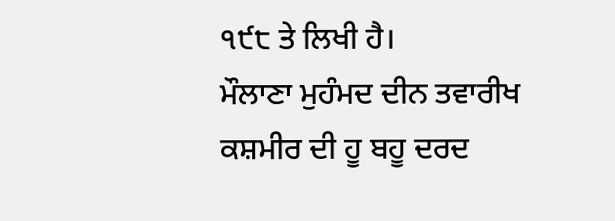੧੯੮ ਤੇ ਲਿਖੀ ਹੈ।
ਮੌਲਾਣਾ ਮੁਹੰਮਦ ਦੀਨ ਤਵਾਰੀਖ ਕਸ਼ਮੀਰ ਦੀ ਹੂ ਬਹੂ ਦਰਦ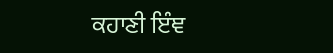ਕਹਾਣੀ ਇੰਞ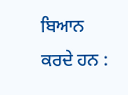ਬਿਆਨ ਕਰਦੇ ਹਨ :